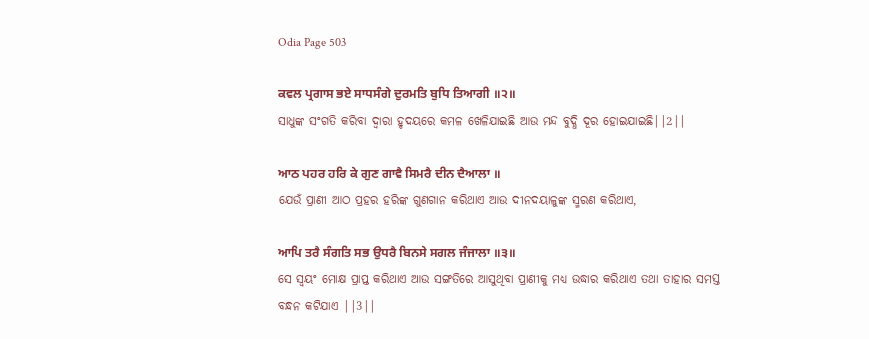Odia Page 503

ਕਵਲ ਪ੍ਰਗਾਸ ਭਏ ਸਾਧਸੰਗੇ ਦੁਰਮਤਿ ਬੁਧਿ ਤਿਆਗੀ ॥੨॥
ସାଧୁଙ୍କ ସଂଗତି କରିବା ଦ୍ଵାରା ହୃଦୟରେ କମଳ ଖେଳିଯାଇଛି ଆଉ ମନ୍ଦ ବୁଦ୍ଧି ଦୂର ହୋଇଯାଇଛି||2||

ਆਠ ਪਹਰ ਹਰਿ ਕੇ ਗੁਣ ਗਾਵੈ ਸਿਮਰੈ ਦੀਨ ਦੈਆਲਾ ॥
ଯେଉଁ ପ୍ରାଣୀ ଆଠ ପ୍ରହର ହରିଙ୍କ ଗୁଣଗାନ କରିଥାଏ ଆଉ ଦୀନଦୟାଳୁଙ୍କ ସ୍ମରଣ କରିଥାଏ,

ਆਪਿ ਤਰੈ ਸੰਗਤਿ ਸਭ ਉਧਰੈ ਬਿਨਸੇ ਸਗਲ ਜੰਜਾਲਾ ॥੩॥
ସେ ସ୍ଵୟଂ ମୋକ୍ଷ ପ୍ରାପ୍ତ କରିଥାଏ ଆଉ ସଙ୍ଗତିରେ ଆସୁଥିବା ପ୍ରାଣୀକୁ ମଧ୍ୟ ଉଦ୍ଧାର କରିଥାଏ ତଥା ତାହାର ସମସ୍ତ ବନ୍ଧନ କଟିଯାଏ ||3||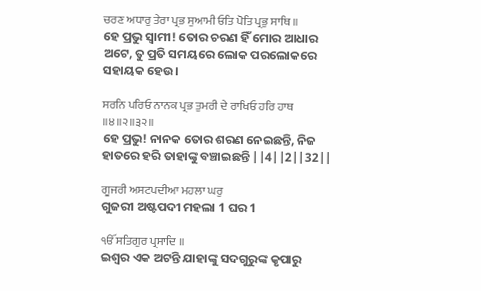ਚਰਣ ਅਧਾਰੁ ਤੇਰਾ ਪ੍ਰਭ ਸੁਆਮੀ ਓਤਿ ਪੋਤਿ ਪ੍ਰਭੁ ਸਾਥਿ ॥
ହେ ପ୍ରଭୁ ସ୍ଵାମୀ! ତୋର ଚରଣ ହିଁ ମୋର ଆଧାର ଅଟେ, ତୁ ପ୍ରତି ସମୟରେ ଲୋକ ପରଲୋକରେ ସହାୟକ ହେଉ।

ਸਰਨਿ ਪਰਿਓ ਨਾਨਕ ਪ੍ਰਭ ਤੁਮਰੀ ਦੇ ਰਾਖਿਓ ਹਰਿ ਹਾਥ ॥੪॥੨॥੩੨॥
ହେ ପ୍ରଭୁ! ନାନକ ତୋର ଶରଣ ନେଇଛନ୍ତି, ନିଜ ହାତରେ ହରି ତାହାଙ୍କୁ ବଞ୍ଚାଇଛନ୍ତି ||4||2||32||

ਗੂਜਰੀ ਅਸਟਪਦੀਆ ਮਹਲਾ ਘਰੁ
ଗୁଜରୀ ଅଷ୍ଟପଦୀ ମହଲା 1 ଘର 1

ੴ ਸਤਿਗੁਰ ਪ੍ਰਸਾਦਿ ॥
ଇଶ୍ଵର ଏକ ଅଟନ୍ତି ଯାହାଙ୍କୁ ସଦଗୁରୁଙ୍କ କୃପାରୁ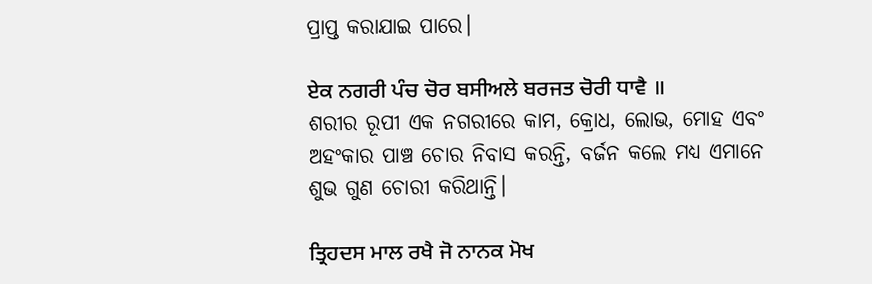ପ୍ରାପ୍ତ କରାଯାଇ ପାରେ।

ਏਕ ਨਗਰੀ ਪੰਚ ਚੋਰ ਬਸੀਅਲੇ ਬਰਜਤ ਚੋਰੀ ਧਾਵੈ ॥
ଶରୀର ରୂପୀ ଏକ ନଗରୀରେ କାମ, କ୍ରୋଧ, ଲୋଭ, ମୋହ ଏବଂ ଅହଂକାର ପାଞ୍ଚ ଚୋର ନିବାସ କରନ୍ତି, ବର୍ଜନ କଲେ ମଧ୍ୟ ଏମାନେ ଶୁଭ ଗୁଣ ଚୋରୀ କରିଥାନ୍ତି।

ਤ੍ਰਿਹਦਸ ਮਾਲ ਰਖੈ ਜੋ ਨਾਨਕ ਮੋਖ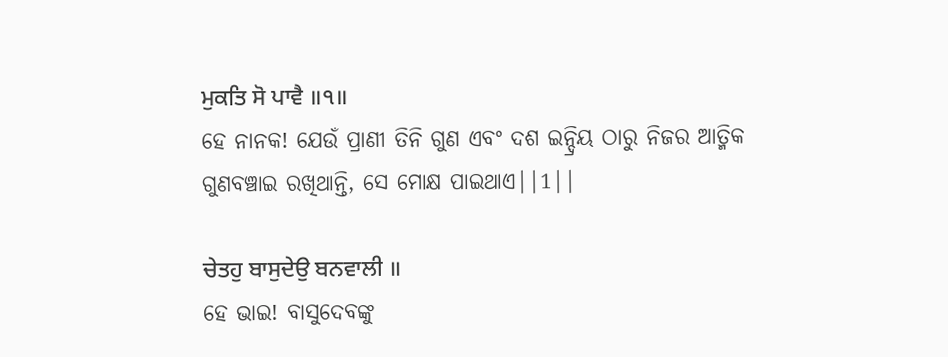ਮੁਕਤਿ ਸੋ ਪਾਵੈ ॥੧॥
ହେ ନାନକ! ଯେଉଁ ପ୍ରାଣୀ ତିନି ଗୁଣ ଏବଂ ଦଶ ଇନ୍ଦ୍ରିୟ ଠାରୁ ନିଜର ଆତ୍ମିକ ଗୁଣବଞ୍ଚାଇ ରଖିଥାନ୍ତି, ସେ ମୋକ୍ଷ ପାଇଥାଏ||1||

ਚੇਤਹੁ ਬਾਸੁਦੇਉ ਬਨਵਾਲੀ ॥
ହେ ଭାଇ! ବାସୁଦେବଙ୍କୁ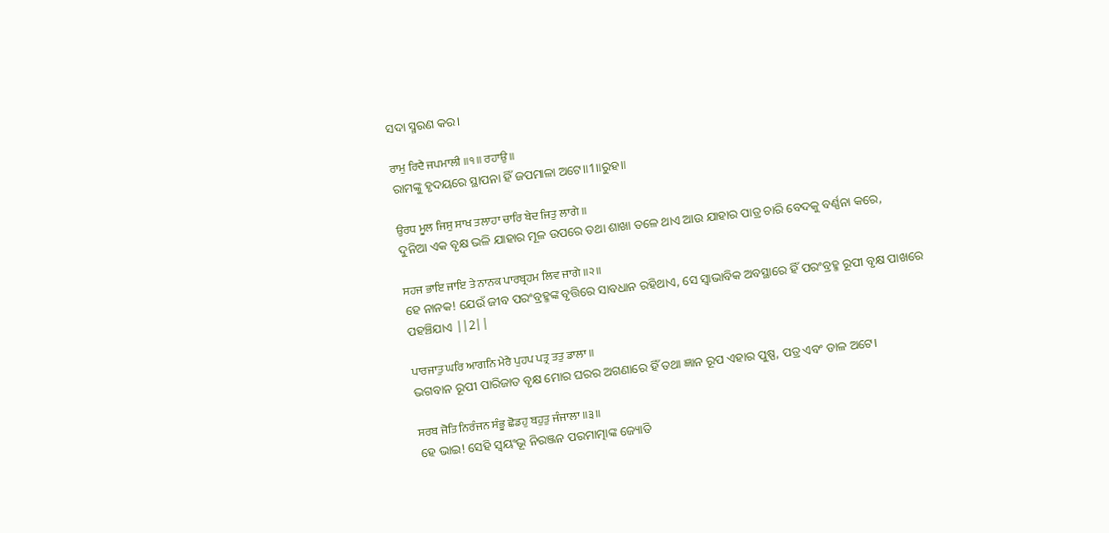ସଦା ସ୍ମରଣ କର।

ਰਾਮੁ ਰਿਦੈ ਜਪਮਾਲੀ ॥੧॥ ਰਹਾਉ ॥
ରାମଙ୍କୁ ହୃଦୟରେ ସ୍ଥାପନା ହିଁ ଜପମାଳା ଅଟେ॥1॥ରୁହ॥

ਉਰਧ ਮੂਲ ਜਿਸੁ ਸਾਖ ਤਲਾਹਾ ਚਾਰਿ ਬੇਦ ਜਿਤੁ ਲਾਗੇ ॥
ଦୁନିଆ ଏକ ବୃକ୍ଷ ଭଳି ଯାହାର ମୂଳ ଉପରେ ତଥା ଶାଖା ତଳେ ଥାଏ ଆଉ ଯାହାର ପାତ୍ର ଚାରି ବେଦକୁ ବର୍ଣ୍ଣନା କରେ,

ਸਹਜ ਭਾਇ ਜਾਇ ਤੇ ਨਾਨਕ ਪਾਰਬ੍ਰਹਮ ਲਿਵ ਜਾਗੇ ॥੨॥
ହେ ନାନକ! ଯେଉଁ ଜୀବ ପରଂବ୍ରହ୍ମଙ୍କ ବୃତ୍ତିରେ ସାବଧାନ ରହିଥାଏ, ସେ ସ୍ଵାଭାବିକ ଅବସ୍ଥାରେ ହିଁ ପରଂବ୍ରହ୍ମ ରୂପୀ ବୃକ୍ଷ ପାଖରେ ପହଞ୍ଚିଯାଏ ||2||

ਪਾਰਜਾਤੁ ਘਰਿ ਆਗਨਿ ਮੇਰੈ ਪੁਹਪ ਪਤ੍ਰ ਤਤੁ ਡਾਲਾ ॥
ଭଗବାନ ରୂପୀ ପାରିଜାତ ବୃକ୍ଷ ମୋର ଘରର ଅଗଣାରେ ହିଁ ତଥା ଜ୍ଞାନ ରୂପ ଏହାର ପୁଷ୍ପ, ପତ୍ର ଏବଂ ଡାଳ ଅଟେ।

ਸਰਬ ਜੋਤਿ ਨਿਰੰਜਨ ਸੰਭੂ ਛੋਡਹੁ ਬਹੁਤੁ ਜੰਜਾਲਾ ॥੩॥
ହେ ଭାଇ! ସେହି ସ୍ଵୟଂଭୂ ନିରଞ୍ଜନ ପରମାତ୍ମାଙ୍କ ଜ୍ୟୋତି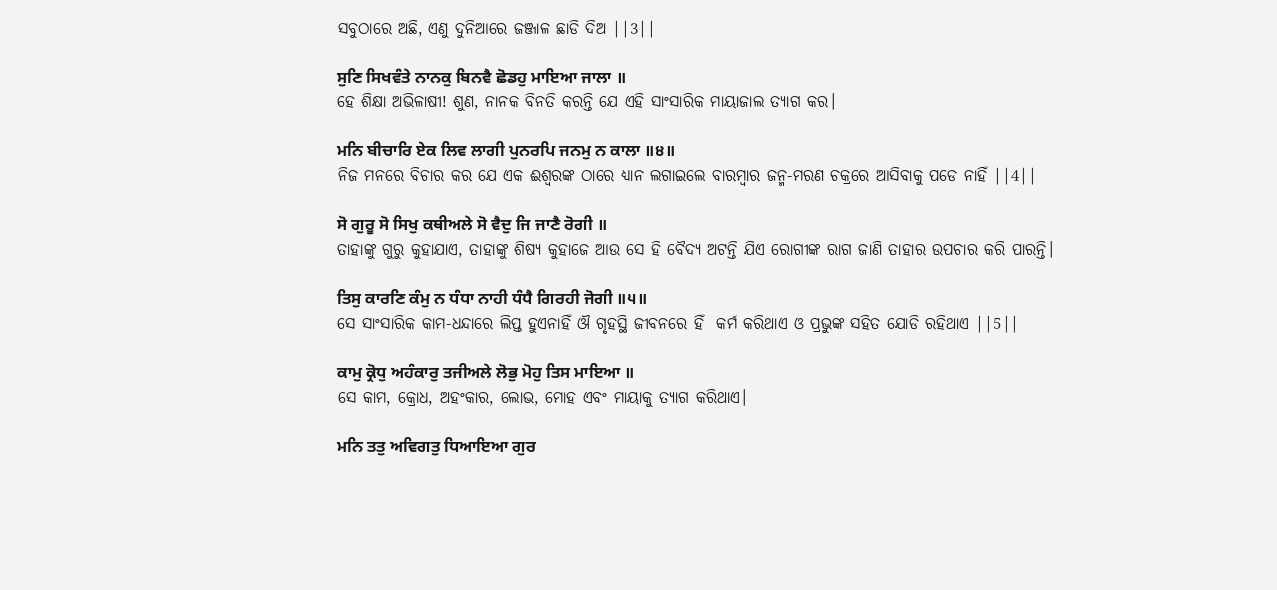ସବୁଠାରେ ଅଛି, ଏଣୁ ଦୁନିଆରେ ଜଞ୍ଜାଳ ଛାଡି ଦିଅ ||3||

ਸੁਣਿ ਸਿਖਵੰਤੇ ਨਾਨਕੁ ਬਿਨਵੈ ਛੋਡਹੁ ਮਾਇਆ ਜਾਲਾ ॥
ହେ ଶିକ୍ଷା ଅଭିଳାଷୀ! ଶୁଣ, ନାନକ ବିନତି କରନ୍ତି ଯେ ଏହି ସାଂସାରିକ ମାୟାଜାଲ ତ୍ୟାଗ କର।

ਮਨਿ ਬੀਚਾਰਿ ਏਕ ਲਿਵ ਲਾਗੀ ਪੁਨਰਪਿ ਜਨਮੁ ਨ ਕਾਲਾ ॥੪॥
ନିଜ ମନରେ ବିଚାର କର ଯେ ଏକ ଈଶ୍ଵରଙ୍କ ଠାରେ ଧ୍ୟାନ ଲଗାଇଲେ ବାରମ୍ବାର ଜନ୍ମ-ମରଣ ଚକ୍ରରେ ଆସିବାକୁ ପଡେ ନାହିଁ ||4||

ਸੋ ਗੁਰੂ ਸੋ ਸਿਖੁ ਕਥੀਅਲੇ ਸੋ ਵੈਦੁ ਜਿ ਜਾਣੈ ਰੋਗੀ ॥
ତାହାଙ୍କୁ ଗୁରୁ କୁହାଯାଏ, ତାହାଙ୍କୁ ଶିଷ୍ୟ କୁହାଜେ ଆଉ ସେ ହି ବୈଦ୍ୟ ଅଟନ୍ତି ଯିଏ ରୋଗୀଙ୍କ ରାଗ ଜାଣି ତାହାର ଉପଚାର କରି ପାରନ୍ତି।

ਤਿਸੁ ਕਾਰਣਿ ਕੰਮੁ ਨ ਧੰਧਾ ਨਾਹੀ ਧੰਧੈ ਗਿਰਹੀ ਜੋਗੀ ॥੫॥
ସେ ସାଂସାରିକ କାମ-ଧନ୍ଦାରେ ଲିପ୍ତ ହୁଏନାହିଁ ଔ ଗୃହସ୍ଥି ଜୀବନରେ ହିଁ  କର୍ମ କରିଥାଏ ଓ ପ୍ରଭୁଙ୍କ ସହିତ ଯୋଡି ରହିଥାଏ ||5||

ਕਾਮੁ ਕ੍ਰੋਧੁ ਅਹੰਕਾਰੁ ਤਜੀਅਲੇ ਲੋਭੁ ਮੋਹੁ ਤਿਸ ਮਾਇਆ ॥
ସେ କାମ, କ୍ରୋଧ, ଅହଂକାର, ଲୋଭ, ମୋହ ଏବଂ ମାୟାକୁ ତ୍ୟାଗ କରିଥାଏ।

ਮਨਿ ਤਤੁ ਅਵਿਗਤੁ ਧਿਆਇਆ ਗੁਰ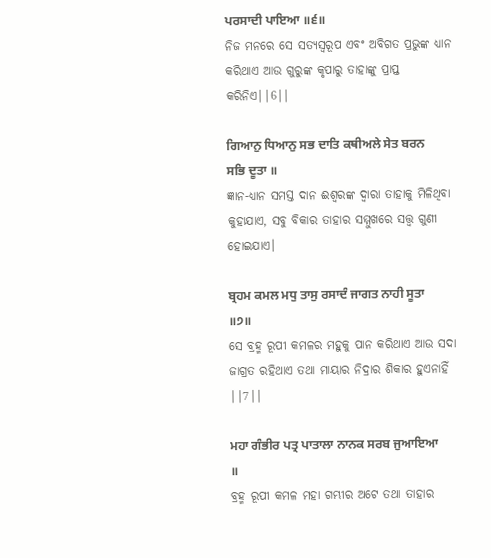ਪਰਸਾਦੀ ਪਾਇਆ ॥੬॥
ନିଜ ମନରେ ସେ ସତ୍ୟସ୍ଵରୂପ ଏବଂ ଅବିଗତ ପ୍ରଭୁଙ୍କ ଧ୍ୟାନ କରିଥାଏ ଆଉ ଗୁରୁଙ୍କ କୃପାରୁ ତାହାଙ୍କୁ ପ୍ରାପ୍ତ କରିନିଏ||6||

ਗਿਆਨੁ ਧਿਆਨੁ ਸਭ ਦਾਤਿ ਕਥੀਅਲੇ ਸੇਤ ਬਰਨ ਸਭਿ ਦੂਤਾ ॥
ଜ୍ଞାନ-ଧ୍ୟାନ ସମସ୍ତ ଦାନ ଈଶ୍ଵରଙ୍କ ଦ୍ଵାରା ତାହାକୁ ମିଳିଥିବା କୁହାଯାଏ, ସବୁ ବିକାର ତାହାର ସମ୍ମୁଖରେ ସତ୍ତ୍ଵ ଗୁଣୀ ହୋଇଯାଏ।

ਬ੍ਰਹਮ ਕਮਲ ਮਧੁ ਤਾਸੁ ਰਸਾਦੰ ਜਾਗਤ ਨਾਹੀ ਸੂਤਾ ॥੭॥
ସେ ବ୍ରହ୍ମ ରୂପୀ କମଳର ମହୁକୁ ପାନ କରିଥାଏ ଆଉ ସଦା ଜାଗ୍ରତ ରହିଥାଏ ତଥା ମାୟାର ନିଦ୍ରାର ଶିକାର ହୁଏନାହିଁ ||7||

ਮਹਾ ਗੰਭੀਰ ਪਤ੍ਰ ਪਾਤਾਲਾ ਨਾਨਕ ਸਰਬ ਜੁਆਇਆ ॥
ବ୍ରହ୍ମ ରୂପୀ କମଳ ମହା ଗମ୍ଭୀର ଅଟେ ତଥା ତାହାର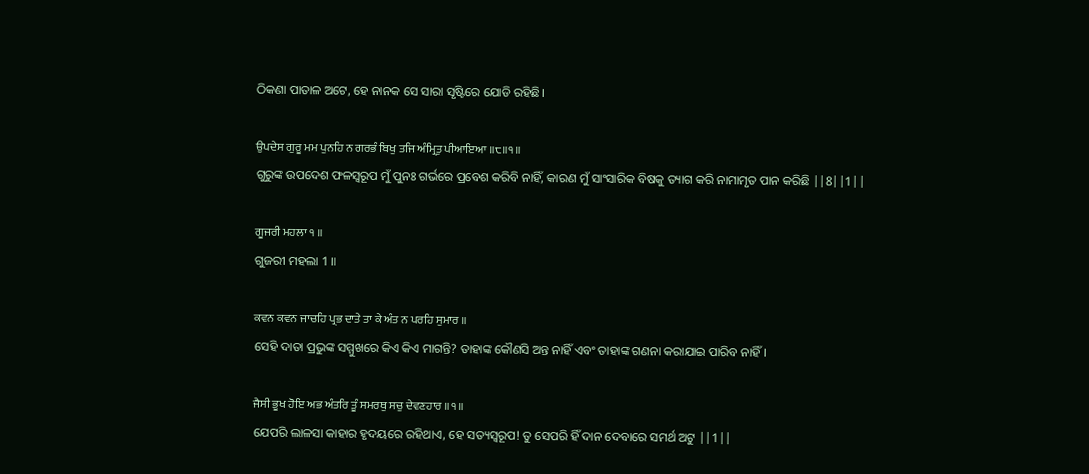ଠିକଣା ପାତାଳ ଅଟେ, ହେ ନାନକ ସେ ସାରା ସୃଷ୍ଟିରେ ଯୋଡି ରହିଛି।

ਉਪਦੇਸ ਗੁਰੂ ਮਮ ਪੁਨਹਿ ਨ ਗਰਭੰ ਬਿਖੁ ਤਜਿ ਅੰਮ੍ਰਿਤੁ ਪੀਆਇਆ ॥੮॥੧॥
ଗୁରୁଙ୍କ ଉପଦେଶ ଫଳସ୍ଵରୂପ ମୁଁ ପୁନଃ ଗର୍ଭରେ ପ୍ରବେଶ କରିବି ନାହିଁ, କାରଣ ମୁଁ ସାଂସାରିକ ବିଷକୁ ତ୍ୟାଗ କରି ନାମାମୃତ ପାନ କରିଛି ||8||1||

ਗੂਜਰੀ ਮਹਲਾ ੧ ॥
ଗୁଜରୀ ମହଲା 1 ॥

ਕਵਨ ਕਵਨ ਜਾਚਹਿ ਪ੍ਰਭ ਦਾਤੇ ਤਾ ਕੇ ਅੰਤ ਨ ਪਰਹਿ ਸੁਮਾਰ ॥
ସେହି ଦାତା ପ୍ରଭୁଙ୍କ ସମ୍ମୁଖରେ କିଏ କିଏ ମାଗନ୍ତି? ତାହାଙ୍କ କୌଣସି ଅନ୍ତ ନାହିଁ ଏବଂ ତାହାଙ୍କ ଗଣନା କରାଯାଇ ପାରିବ ନାହିଁ।

ਜੈਸੀ ਭੂਖ ਹੋਇ ਅਭ ਅੰਤਰਿ ਤੂੰ ਸਮਰਥੁ ਸਚੁ ਦੇਵਣਹਾਰ ॥੧॥
ଯେପରି ଲାଳସା କାହାର ହୃଦୟରେ ରହିଥାଏ, ହେ ସତ୍ୟସ୍ଵରୂପ! ତୁ ସେପରି ହିଁ ଦାନ ଦେବାରେ ସମର୍ଥ ଅଟୁ ||1||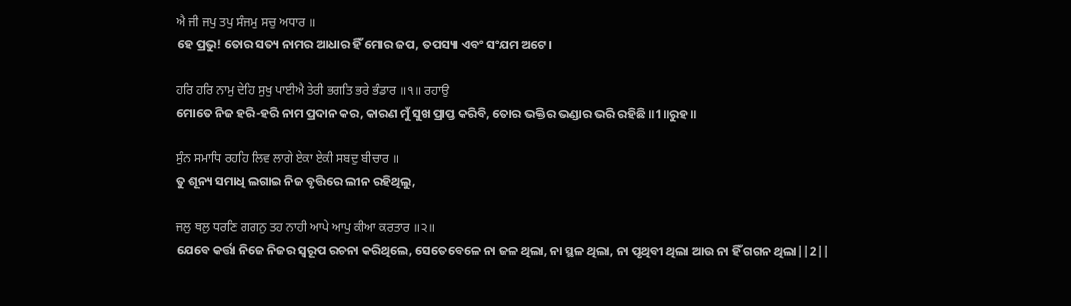ਐ ਜੀ ਜਪੁ ਤਪੁ ਸੰਜਮੁ ਸਚੁ ਅਧਾਰ ॥
ହେ ପ୍ରଭୁ! ତୋର ସତ୍ୟ ନାମର ଆଧାର ହିଁ ମୋର ଜପ, ତପସ୍ୟା ଏବଂ ସଂଯମ ଅଟେ।

ਹਰਿ ਹਰਿ ਨਾਮੁ ਦੇਹਿ ਸੁਖੁ ਪਾਈਐ ਤੇਰੀ ਭਗਤਿ ਭਰੇ ਭੰਡਾਰ ॥੧॥ ਰਹਾਉ
ମୋତେ ନିଜ ହରି-ହରି ନାମ ପ୍ରଦାନ କର, କାରଣ ମୁଁ ସୁଖ ପ୍ରାପ୍ତ କରିବି, ତୋର ଭକ୍ତିର ଭଣ୍ଡାର ଭରି ରହିଛି ॥1॥ରୁହ॥

ਸੁੰਨ ਸਮਾਧਿ ਰਹਹਿ ਲਿਵ ਲਾਗੇ ਏਕਾ ਏਕੀ ਸਬਦੁ ਬੀਚਾਰ ॥
ତୁ ଶୂନ୍ୟ ସମାଧି ଲଗାଇ ନିଜ ବୃତ୍ତିରେ ଲୀନ ରହିଥିଲୁ,

ਜਲੁ ਥਲੁ ਧਰਣਿ ਗਗਨੁ ਤਹ ਨਾਹੀ ਆਪੇ ਆਪੁ ਕੀਆ ਕਰਤਾਰ ॥੨॥
ଯେବେ କର୍ତ୍ତା ନିଜେ ନିଜର ସ୍ୱରୂପ ରଚନା କରିଥିଲେ, ସେତେବେଳେ ନା ଜଳ ଥିଲା, ନା ସ୍ଥଳ ଥିଲା, ନା ପୃଥିବୀ ଥିଲା ଆଉ ନା ହିଁ ଗଗନ ଥିଲା||2||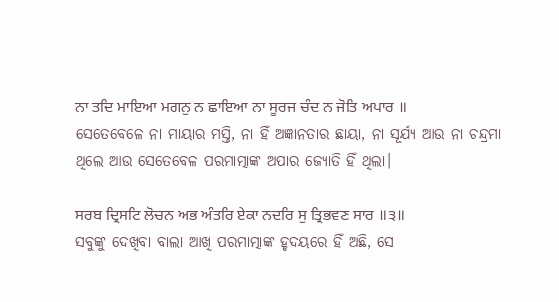ਨਾ ਤਦਿ ਮਾਇਆ ਮਗਨੁ ਨ ਛਾਇਆ ਨਾ ਸੂਰਜ ਚੰਦ ਨ ਜੋਤਿ ਅਪਾਰ ॥
ସେତେବେଳେ ନା ମାୟାର ମସ୍ତି, ନା ହିଁ ଅଜ୍ଞାନତାର ଛାୟା, ନା ସୂର୍ଯ୍ୟ ଆଉ ନା ଚନ୍ଦ୍ରମା ଥିଲେ ଆଉ ସେତେବେଳ ପରମାତ୍ମାଙ୍କ ଅପାର ଜ୍ୟୋତି ହିଁ ଥିଲା।

ਸਰਬ ਦ੍ਰਿਸਟਿ ਲੋਚਨ ਅਭ ਅੰਤਰਿ ਏਕਾ ਨਦਰਿ ਸੁ ਤ੍ਰਿਭਵਣ ਸਾਰ ॥੩॥
ସବୁଙ୍କୁ ଦେଖିବା ବାଲା ଆଖି ପରମାତ୍ମାଙ୍କ ହୃଦୟରେ ହିଁ ଅଛି, ସେ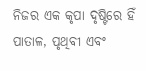ନିଜର ଏକ କୃପା ଦୃଷ୍ଟିରେ ହିଁ ପାତାଳ, ପୃଥିବୀ ଏବଂ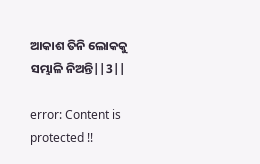ଆକାଶ ତିନି ଲୋକକୁ ସମ୍ଭାଳି ନିଅନ୍ତି||3||

error: Content is protected !!